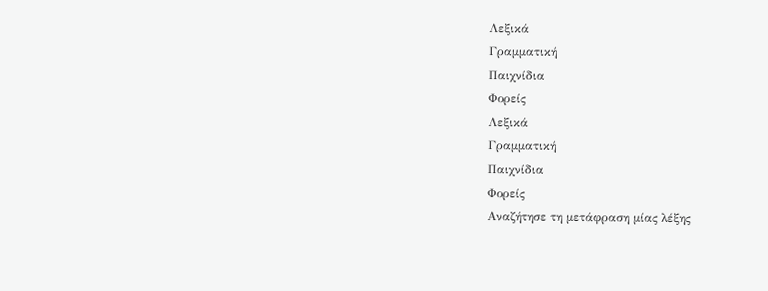Λεξικά
Γραμματική
Παιχνίδια
Φορείς
Λεξικά
Γραμματική
Παιχνίδια
Φορείς
Αναζήτησε τη μετάφραση μίας λέξης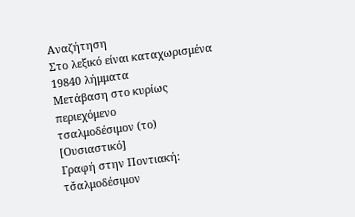Αναζήτηση
Στο λεξικό είναι καταχωρισμένα 19840 λήμματα
Μετάβαση στο κυρίως περιεχόμενο
τσαλμοδέσιμον (το)
[Ουσιαστικό]
Γραφή στην Ποντιακή: τσ̌αλμοδέσιμον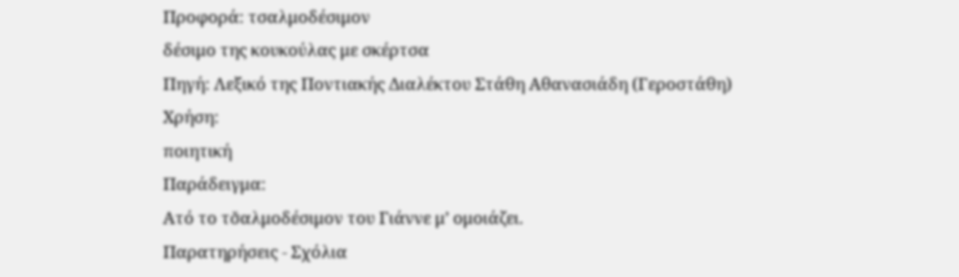Προφορά: τσαλμοδέσιμον
δέσιμο της κουκούλας με σκέρτσα
Πηγή: Λεξικό της Ποντιακής Διαλέκτου Στάθη Αθανασιάδη (Γεροστάθη)
Χρήση:
ποιητική
Παράδειγμα:
Ατό το τσ̌αλμοδέσιμον του Γιάννε μ’ ομοιάζει.
Παρατηρήσεις - Σχόλια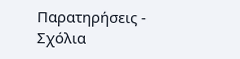Παρατηρήσεις - Σχόλια